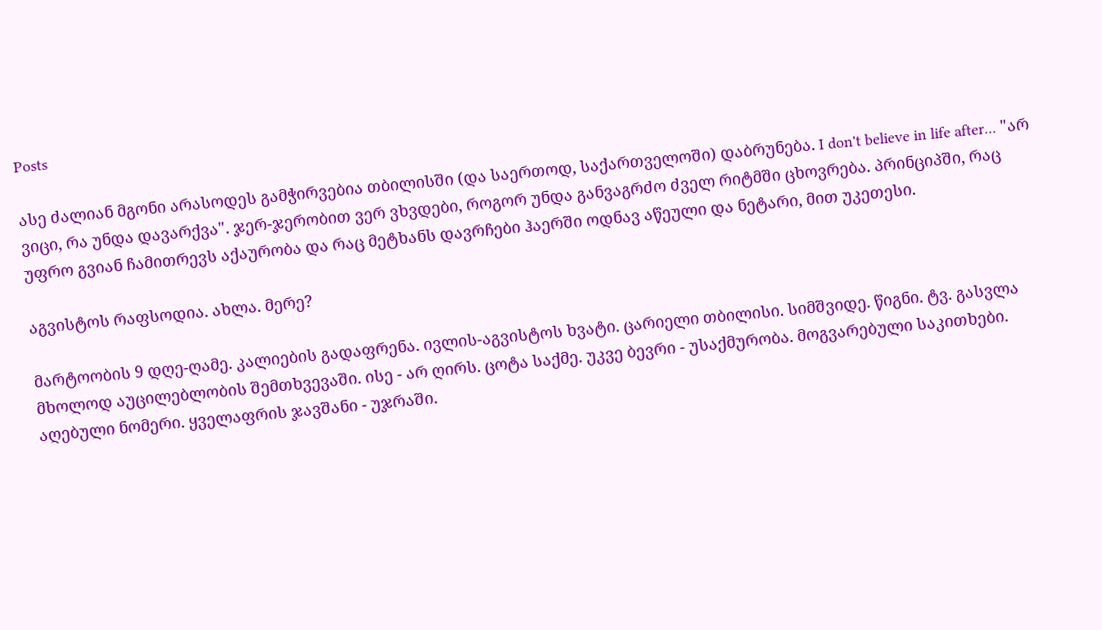Posts

ასე ძალიან მგონი არასოდეს გამჭირვებია თბილისში (და საერთოდ, საქართველოში) დაბრუნება. I don't believe in life after... "არ ვიცი, რა უნდა დავარქვა". ჯერ-ჯერობით ვერ ვხვდები, როგორ უნდა განვაგრძო ძველ რიტმში ცხოვრება. პრინციპში, რაც უფრო გვიან ჩამითრევს აქაურობა და რაც მეტხანს დავრჩები ჰაერში ოდნავ აწეული და ნეტარი, მით უკეთესი.

აგვისტოს რაფსოდია. ახლა. მერე?

მარტოობის 9 დღე-ღამე. კალიების გადაფრენა. ივლის-აგვისტოს ხვატი. ცარიელი თბილისი. სიმშვიდე. წიგნი. ტვ. გასვლა მხოლოდ აუცილებლობის შემთხვევაში. ისე - არ ღირს. ცოტა საქმე. უკვე ბევრი - უსაქმურობა. მოგვარებული საკითხები. აღებული ნომერი. ყველაფრის ჯავშანი - უჯრაში.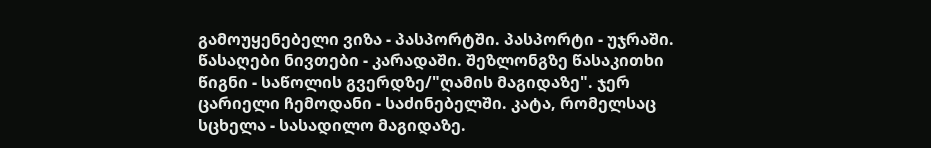გამოუყენებელი ვიზა - პასპორტში. პასპორტი - უჯრაში. წასაღები ნივთები - კარადაში. შეზლონგზე წასაკითხი წიგნი - საწოლის გვერდზე/"ღამის მაგიდაზე". ჯერ ცარიელი ჩემოდანი - საძინებელში. კატა, რომელსაც სცხელა - სასადილო მაგიდაზე.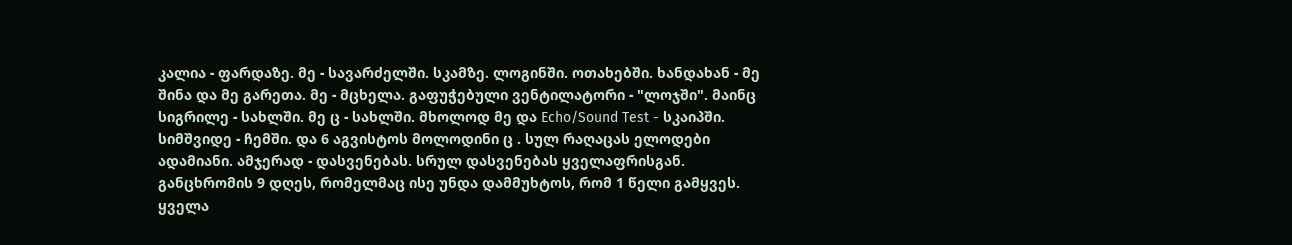კალია - ფარდაზე. მე - სავარძელში. სკამზე. ლოგინში. ოთახებში. ხანდახან - მე შინა და მე გარეთა. მე - მცხელა. გაფუჭებული ვენტილატორი - "ლოჯში". მაინც სიგრილე - სახლში. მე ც - სახლში. მხოლოდ მე და Echo/Sound Test - სკაიპში. სიმშვიდე - ჩემში. და 6 აგვისტოს მოლოდინი ც . სულ რაღაცას ელოდები ადამიანი. ამჯერად - დასვენებას. სრულ დასვენებას ყველაფრისგან. განცხრომის 9 დღეს, რომელმაც ისე უნდა დამმუხტოს, რომ 1 წელი გამყვეს. ყველა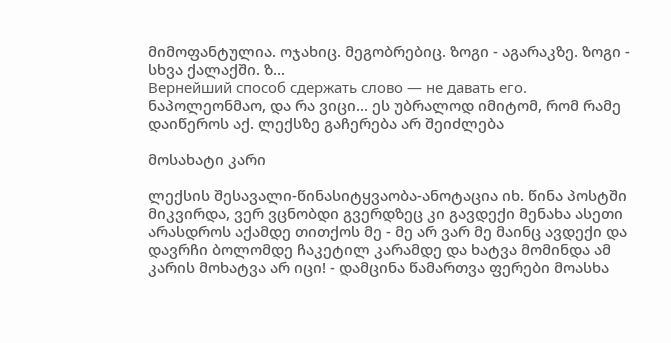მიმოფანტულია. ოჯახიც. მეგობრებიც. ზოგი - აგარაკზე. ზოგი - სხვა ქალაქში. ზ...
Вернейший способ сдержать слово — не давать его. ნაპოლეონმაო, და რა ვიცი... ეს უბრალოდ იმიტომ, რომ რამე დაიწეროს აქ. ლექსზე გაჩერება არ შეიძლება

მოსახატი კარი

ლექსის შესავალი-წინასიტყვაობა-ანოტაცია იხ. წინა პოსტში მიკვირდა, ვერ ვცნობდი გვერდზეც კი გავდექი მენახა ასეთი არასდროს აქამდე თითქოს მე - მე არ ვარ მე მაინც ავდექი და დავრჩი ბოლომდე ჩაკეტილ კარამდე და ხატვა მომინდა ამ კარის მოხატვა არ იცი! - დამცინა წამართვა ფერები მოასხა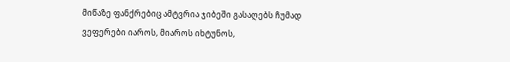მიწაზე ფანქრებიც ამტვრია ჯიბეში გასაღებს ჩუმად ვეფერები იაროს, მიაროს იხტუნოს,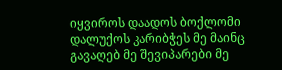იყვიროს დაადოს ბოქლომი დალუქოს კარიბჭეს მე მაინც გავაღებ მე შევიპარები მე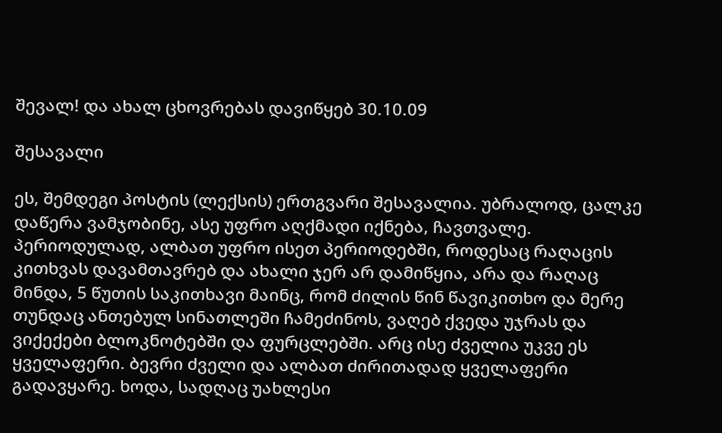შევალ! და ახალ ცხოვრებას დავიწყებ 30.10.09

შესავალი

ეს, შემდეგი პოსტის (ლექსის) ერთგვარი შესავალია. უბრალოდ, ცალკე დაწერა ვამჯობინე, ასე უფრო აღქმადი იქნება, ჩავთვალე. პერიოდულად, ალბათ უფრო ისეთ პერიოდებში, როდესაც რაღაცის კითხვას დავამთავრებ და ახალი ჯერ არ დამიწყია, არა და რაღაც მინდა, 5 წუთის საკითხავი მაინც, რომ ძილის წინ წავიკითხო და მერე თუნდაც ანთებულ სინათლეში ჩამეძინოს, ვაღებ ქვედა უჯრას და ვიქექები ბლოკნოტებში და ფურცლებში. არც ისე ძველია უკვე ეს ყველაფერი. ბევრი ძველი და ალბათ ძირითადად ყველაფერი გადავყარე. ხოდა, სადღაც უახლესი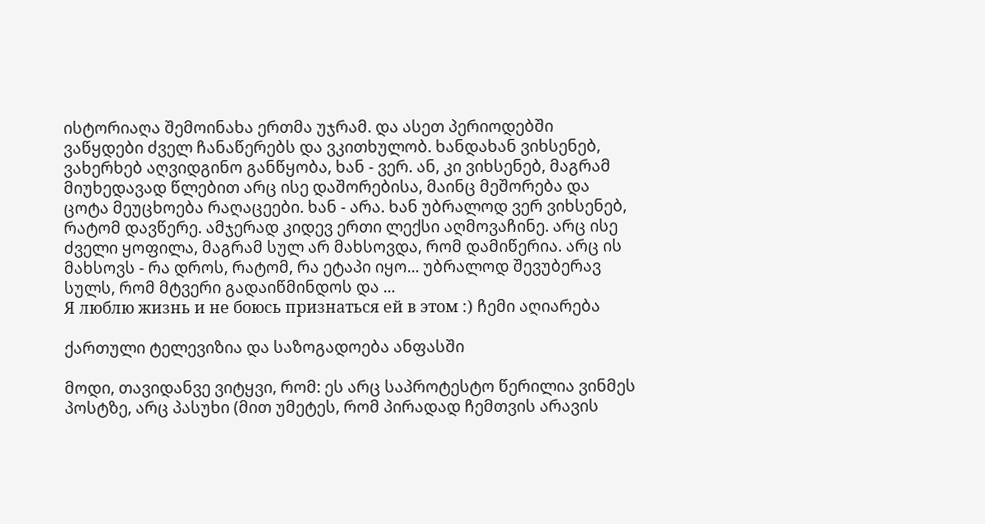ისტორიაღა შემოინახა ერთმა უჯრამ. და ასეთ პერიოდებში ვაწყდები ძველ ჩანაწერებს და ვკითხულობ. ხანდახან ვიხსენებ, ვახერხებ აღვიდგინო განწყობა, ხან - ვერ. ან, კი ვიხსენებ, მაგრამ მიუხედავად წლებით არც ისე დაშორებისა, მაინც მეშორება და ცოტა მეუცხოება რაღაცეები. ხან - არა. ხან უბრალოდ ვერ ვიხსენებ, რატომ დავწერე. ამჯერად კიდევ ერთი ლექსი აღმოვაჩინე. არც ისე ძველი ყოფილა, მაგრამ სულ არ მახსოვდა, რომ დამიწერია. არც ის მახსოვს - რა დროს, რატომ, რა ეტაპი იყო... უბრალოდ შევუბერავ სულს, რომ მტვერი გადაიწმინდოს და ...
Я люблю жизнь и не боюсь признаться ей в этом :) ჩემი აღიარება

ქართული ტელევიზია და საზოგადოება ანფასში

მოდი, თავიდანვე ვიტყვი, რომ: ეს არც საპროტესტო წერილია ვინმეს პოსტზე, არც პასუხი (მით უმეტეს, რომ პირადად ჩემთვის არავის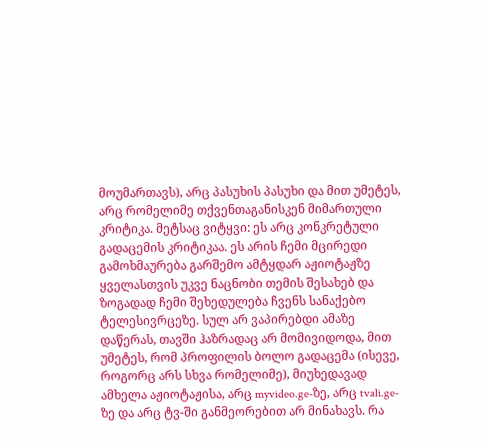მოუმართავს), არც პასუხის პასუხი და მით უმეტეს, არც რომელიმე თქვენთაგანისკენ მიმართული კრიტიკა. მეტსაც ვიტყვი: ეს არც კონკრეტული გადაცემის კრიტიკაა. ეს არის ჩემი მცირედი გამოხმაურება გარშემო ამტყდარ აჟიოტაჟზე ყველასთვის უკვე ნაცნობი თემის შესახებ და ზოგადად ჩემი შეხედულება ჩვენს სანაქებო ტელესივრცეზე. სულ არ ვაპირებდი ამაზე დაწერას, თავში ჰაზრადაც არ მომივიდოდა, მით უმეტეს, რომ პროფილის ბოლო გადაცემა (ისევე, როგორც არს სხვა რომელიმე), მიუხედავად ამხელა აჟიოტაჟისა, არც myvideo.ge-ზე, არც tvali.ge-ზე და არც ტვ-ში განმეორებით არ მინახავს. რა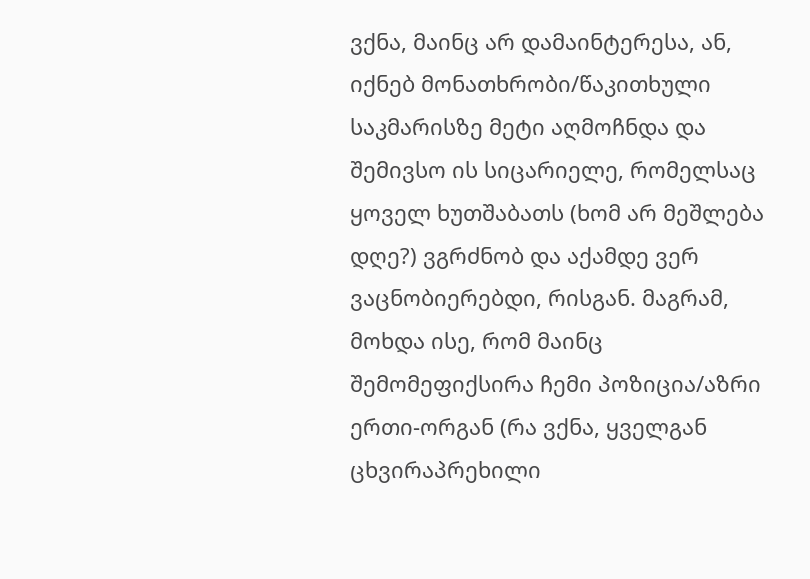ვქნა, მაინც არ დამაინტერესა, ან, იქნებ მონათხრობი/წაკითხული საკმარისზე მეტი აღმოჩნდა და შემივსო ის სიცარიელე, რომელსაც ყოველ ხუთშაბათს (ხომ არ მეშლება დღე?) ვგრძნობ და აქამდე ვერ ვაცნობიერებდი, რისგან. მაგრამ, მოხდა ისე, რომ მაინც შემომეფიქსირა ჩემი პოზიცია/აზრი ერთი-ორგან (რა ვქნა, ყველგან ცხვირაპრეხილი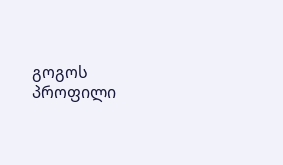გოგოს პროფილი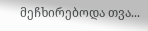მეჩხირებოდა თვა...